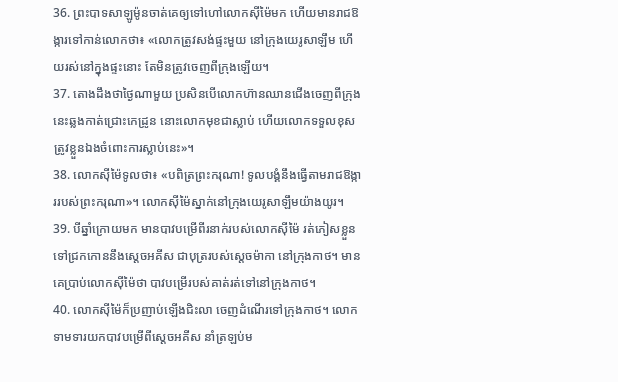36. ព្រះបាទសាឡូម៉ូនចាត់គេឲ្យទៅហៅលោកស៊ីម៉ៃមក ហើយមានរាជឱង្ការទៅកាន់លោកថា៖ «លោកត្រូវសង់ផ្ទះមួយ នៅក្រុងយេរូសាឡឹម ហើយរស់នៅក្នុងផ្ទះនោះ តែមិនត្រូវចេញពីក្រុងឡើយ។
37. តោងដឹងថាថ្ងៃណាមួយ ប្រសិនបើលោកហ៊ានឈានជើងចេញពីក្រុងនេះឆ្លងកាត់ជ្រោះកេដ្រូន នោះលោកមុខជាស្លាប់ ហើយលោកទទួលខុសត្រូវខ្លួនឯងចំពោះការស្លាប់នេះ»។
38. លោកស៊ីម៉ៃទូលថា៖ «បពិត្រព្រះករុណា! ទូលបង្គំនឹងធ្វើតាមរាជឱង្ការរបស់ព្រះករុណា»។ លោកស៊ីម៉ៃស្នាក់នៅក្រុងយេរូសាឡឹមយ៉ាងយូរ។
39. បីឆ្នាំក្រោយមក មានបាវបម្រើពីរនាក់របស់លោកស៊ីម៉ៃ រត់ភៀសខ្លួនទៅជ្រកកោននឹងស្ដេចអគីស ជាបុត្ររបស់ស្ដេចម៉ាកា នៅក្រុងកាថ។ មានគេប្រាប់លោកស៊ីម៉ៃថា បាវបម្រើរបស់គាត់រត់ទៅនៅក្រុងកាថ។
40. លោកស៊ីម៉ៃក៏ប្រញាប់ឡើងជិះលា ចេញដំណើរទៅក្រុងកាថ។ លោកទាមទារយកបាវបម្រើពីស្ដេចអគីស នាំត្រឡប់ម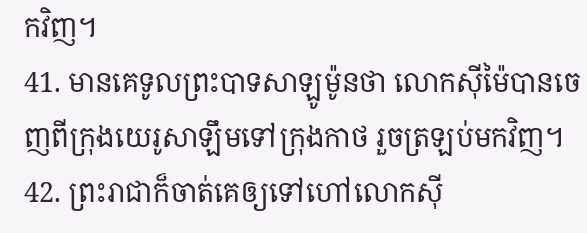កវិញ។
41. មានគេទូលព្រះបាទសាឡូម៉ូនថា លោកស៊ីម៉ៃបានចេញពីក្រុងយេរូសាឡឹមទៅក្រុងកាថ រួចត្រឡប់មកវិញ។
42. ព្រះរាជាក៏ចាត់គេឲ្យទៅហៅលោកស៊ី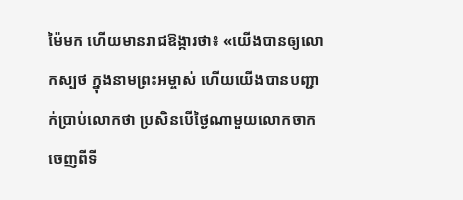ម៉ៃមក ហើយមានរាជឱង្ការថា៖ «យើងបានឲ្យលោកស្បថ ក្នុងនាមព្រះអម្ចាស់ ហើយយើងបានបញ្ជាក់ប្រាប់លោកថា ប្រសិនបើថ្ងៃណាមួយលោកចាកចេញពីទី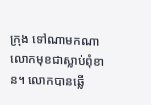ក្រុង ទៅណាមកណា លោកមុខជាស្លាប់ពុំខាន។ លោកបានឆ្លើ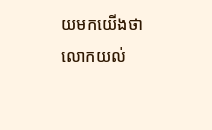យមកយើងថា លោកយល់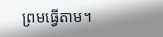ព្រមធ្វើតាម។